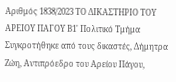Αριθμός 1838/2023 ΤΟ ΔΙΚΑΣΤΗΡΙΟ ΤΟΥ ΑΡΕΙΟΥ ΠΑΓΟΥ Β1' Πολιτικό Τμήμα Συγκροτήθηκε από τους δικαστές, Δήμητρα Ζώη, Αντιπρόεδρο του Αρείου Πάγου,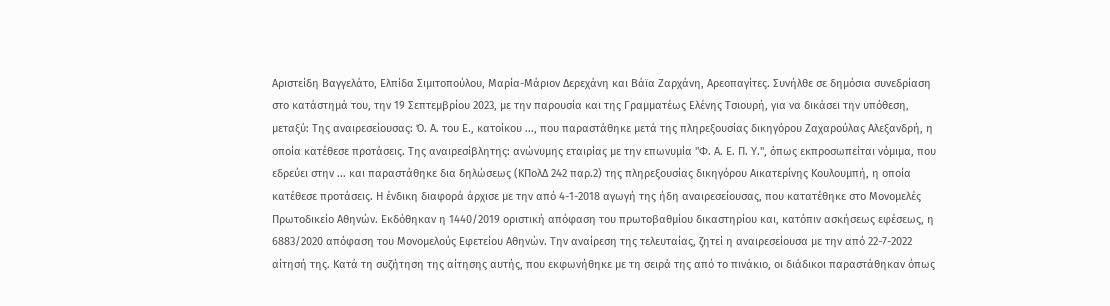Αριστείδη Βαγγελάτο, Ελπίδα Σιμιτοπούλου, Μαρία-Μάριον Δερεχάνη και Βάϊα Ζαρχάνη, Αρεοπαγίτες. Συνήλθε σε δημόσια συνεδρίαση στο κατάστημά του, την 19 Σεπτεμβρίου 2023, με την παρουσία και της Γραμματέως Ελένης Τσιουρή, για να δικάσει την υπόθεση, μεταξύ: Της αναιρεσείουσας: Ό. Α. του Ε., κατοίκου ..., που παραστάθηκε μετά της πληρεξουσίας δικηγόρου Ζαχαρούλας Αλεξανδρή, η οποία κατέθεσε προτάσεις. Της αναιρεσίβλητης: ανώνυμης εταιρίας με την επωνυμία "Φ. Α. Ε. Π. Υ.", όπως εκπροσωπείται νόμιμα, που εδρεύει στην ... και παραστάθηκε δια δηλώσεως (ΚΠολΔ 242 παρ.2) της πληρεξουσίας δικηγόρου Αικατερίνης Κουλουμπή, η οποία κατέθεσε προτάσεις. Η ένδικη διαφορά άρχισε με την από 4-1-2018 αγωγή της ήδη αναιρεσείουσας, που κατατέθηκε στο Μονομελές Πρωτοδικείο Αθηνών. Εκδόθηκαν η 1440/2019 οριστική απόφαση του πρωτοβαθμίου δικαστηρίου και, κατόπιν ασκήσεως εφέσεως, η 6883/2020 απόφαση του Μονομελούς Εφετείου Αθηνών. Την αναίρεση της τελευταίας, ζητεί η αναιρεσείουσα με την από 22-7-2022 αίτησή της. Κατά τη συζήτηση της αίτησης αυτής, που εκφωνήθηκε με τη σειρά της από το πινάκιο, οι διάδικοι παραστάθηκαν όπως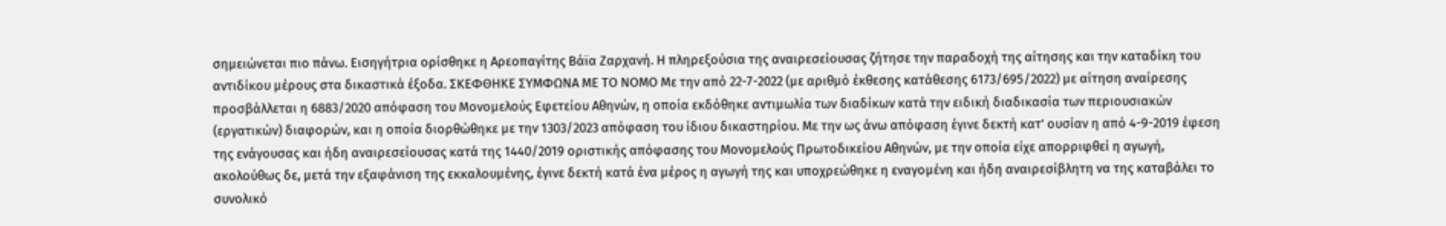σημειώνεται πιο πάνω. Εισηγήτρια ορίσθηκε η Αρεοπαγίτης Βάϊα Ζαρχανή. Η πληρεξούσια της αναιρεσείουσας ζήτησε την παραδοχή της αίτησης και την καταδίκη του αντιδίκου μέρους στα δικαστικά έξοδα. ΣΚΕΦΘΗΚΕ ΣΥΜΦΩΝΑ ΜΕ ΤΟ ΝΟΜΟ Με την από 22-7-2022 (με αριθμό έκθεσης κατάθεσης 6173/695/2022) με αίτηση αναίρεσης προσβάλλεται η 6883/2020 απόφαση του Μονομελούς Εφετείου Αθηνών, η οποία εκδόθηκε αντιμωλία των διαδίκων κατά την ειδική διαδικασία των περιουσιακών (εργατικών) διαφορών, και η οποία διορθώθηκε με την 1303/2023 απόφαση του ίδιου δικαστηρίου. Με την ως άνω απόφαση έγινε δεκτή κατ' ουσίαν η από 4-9-2019 έφεση της ενάγουσας και ήδη αναιρεσείουσας κατά της 1440/2019 οριστικής απόφασης του Μονομελούς Πρωτοδικείου Αθηνών, με την οποία είχε απορριφθεί η αγωγή, ακολούθως δε, μετά την εξαφάνιση της εκκαλουμένης, έγινε δεκτή κατά ένα μέρος η αγωγή της και υποχρεώθηκε η εναγομένη και ήδη αναιρεσίβλητη να της καταβάλει το συνολικό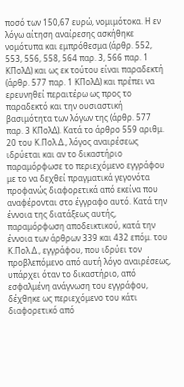ποσό των 150,67 ευρώ, νομιμότοκα. Η εν λόγω αίτηση αναίρεσης ασκήθηκε νομότυπα και εμπρόθεσμα (άρθρ. 552, 553, 556, 558, 564 παρ. 3, 566 παρ. 1 ΚΠολΔ) και ως εκ τούτου είναι παραδεκτή (άρθρ. 577 παρ. 1 ΚΠολΔ) και πρέπει να ερευνηθεί περαιτέρω ως προς το παραδεκτό και την ουσιαστική βασιμότητα των λόγων της (άρθρ. 577 παρ. 3 ΚΠολΔ). Κατά το άρθρο 559 αριθμ. 20 του Κ.Πολ.Δ., λόγος αναιρέσεως ιδρύεται και αν το δικαστήριο παραμόρφωσε το περιεχόμενο εγγράφου με το να δεχθεί πραγματικά γεγονότα προφανώς διαφορετικά από εκείνα που αναφέρονται στο έγγραφο αυτό. Κατά την έννοια της διατάξεως αυτής, παραμόρφωση αποδεικτικού, κατά την έννοια των άρθρων 339 και 432 επόμ. του Κ.Πολ.Δ., εγγράφου, που ιδρύει τον προβλεπόμενο από αυτή λόγο αναιρέσεως, υπάρχει όταν το δικαστήριο, από εσφαλμένη ανάγνωση του εγγράφου, δέχθηκε ως περιεχόμενο του κάτι διαφορετικό από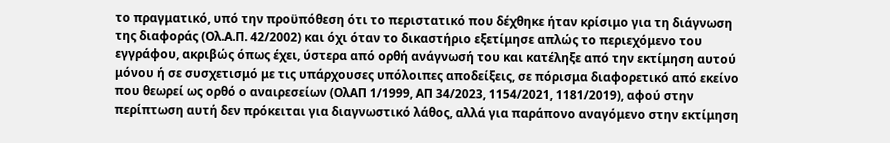το πραγματικό, υπό την προϋπόθεση ότι το περιστατικό που δέχθηκε ήταν κρίσιμο για τη διάγνωση της διαφοράς (Ολ.Α.Π. 42/2002) και όχι όταν το δικαστήριο εξετίμησε απλώς το περιεχόμενο του εγγράφου, ακριβώς όπως έχει, ύστερα από ορθή ανάγνωσή του και κατέληξε από την εκτίμηση αυτού μόνου ή σε συσχετισμό με τις υπάρχουσες υπόλοιπες αποδείξεις, σε πόρισμα διαφορετικό από εκείνο που θεωρεί ως ορθό ο αναιρεσείων (ΟλΑΠ 1/1999, ΑΠ 34/2023, 1154/2021, 1181/2019), αφού στην περίπτωση αυτή δεν πρόκειται για διαγνωστικό λάθος, αλλά για παράπονο αναγόμενο στην εκτίμηση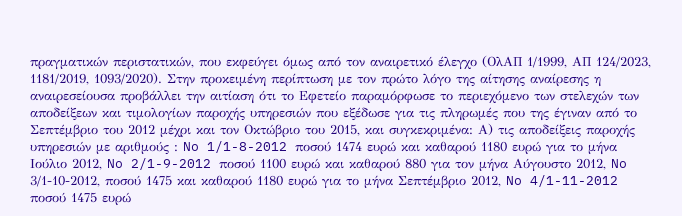πραγματικών περιστατικών, που εκφεύγει όμως από τον αναιρετικό έλεγχο (ΟλΑΠ 1/1999, ΑΠ 124/2023, 1181/2019, 1093/2020). Στην προκειμένη περίπτωση με τον πρώτο λόγο της αίτησης αναίρεσης η αναιρεσείουσα προβάλλει την αιτίαση ότι το Εφετείο παραμόρφωσε το περιεχόμενο των στελεχών των αποδείξεων και τιμολογίων παροχής υπηρεσιών που εξέδωσε για τις πληρωμές που της έγιναν από το Σεπτέμβριο του 2012 μέχρι και τον Οκτώβριο του 2015, και συγκεκριμένα: Α) τις αποδείξεις παροχής υπηρεσιών με αριθμούς : No 1/1-8-2012 ποσού 1474 ευρώ και καθαρού 1180 ευρώ για το μήνα Ιούλιο 2012, No 2/1-9-2012 ποσού 1100 ευρώ και καθαρού 880 για τον μήνα Αύγουστο 2012, No 3/1-10-2012, ποσού 1475 και καθαρού 1180 ευρώ για το μήνα Σεπτέμβριο 2012, No 4/1-11-2012 ποσού 1475 ευρώ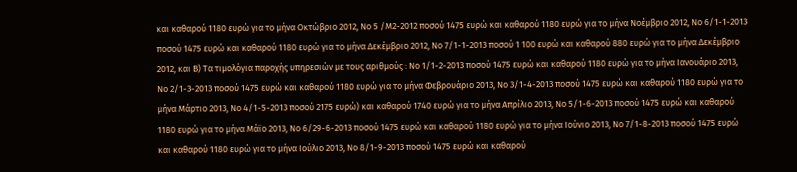και καθαρού 1180 ευρώ για το μήνα Οκτώβριο 2012, No 5 /M2-2012 ποσού 1475 ευρώ και καθαρού 1180 ευρώ για το μήνα Νοέμβριο 2012, No 6/1-1-2013 ποσού 1475 ευρώ και καθαρού 1180 ευρώ για το μήνα Δεκέμβριο 2012, No 7/1-1-2013 ποσού 1 100 ευρώ και καθαρού 880 ευρώ για το μήνα Δεκέμβριο 2012, και Β) Τα τιμολόγια παροχής υπηρεσιών με τους αριθμούς : No 1/1-2-2013 ποσού 1475 ευρώ και καθαρού 1180 ευρώ για το μήνα Ιανουάριο 2013, No 2/1-3-2013 ποσού 1475 ευρώ και καθαρού 1180 ευρώ για το μήνα Φεβρουάριο 2013, No 3/1-4-2013 ποσού 1475 ευρώ και καθαρού 1180 ευρώ για το μήνα Μάρτιο 2013, No 4/1-5-2013 ποσού 2175 ευρώ) και καθαρού 1740 ευρώ για το μήνα Απρίλιο 2013, No 5/1-6-2013 ποσού 1475 ευρώ και καθαρού 1180 ευρώ για το μήνα Μάϊο 2013, No 6/29-6-2013 ποσού 1475 ευρώ και καθαρού 1180 ευρώ για το μήνα Ιούνιο 2013, No 7/1-8-2013 ποσού 1475 ευρώ και καθαρού 1180 ευρώ για το μήνα Ιούλιο 2013, No 8/1-9-2013 ποσού 1475 ευρώ και καθαρού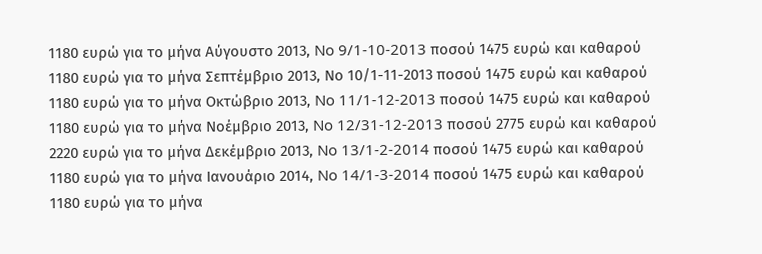1180 ευρώ για το μήνα Αύγουστο 2013, No 9/1-10-2013 ποσού 1475 ευρώ και καθαρού 1180 ευρώ για το μήνα Σεπτέμβριο 2013, Νο 10/1-11-2013 ποσού 1475 ευρώ και καθαρού 1180 ευρώ για το μήνα Οκτώβριο 2013, No 11/1-12-2013 ποσού 1475 ευρώ και καθαρού 1180 ευρώ για το μήνα Νοέμβριο 2013, No 12/31-12-2013 ποσού 2775 ευρώ και καθαρού 2220 ευρώ για το μήνα Δεκέμβριο 2013, No 13/1-2-2014 ποσού 1475 ευρώ και καθαρού 1180 ευρώ για το μήνα Ιανουάριο 2014, No 14/1-3-2014 ποσού 1475 ευρώ και καθαρού 1180 ευρώ για το μήνα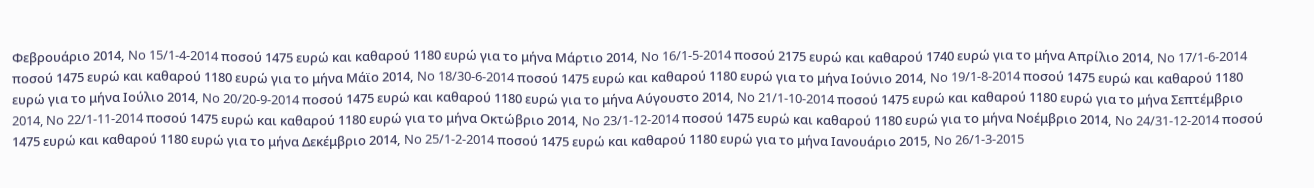Φεβρουάριο 2014, No 15/1-4-2014 ποσού 1475 ευρώ και καθαρού 1180 ευρώ για το μήνα Μάρτιο 2014, No 16/1-5-2014 ποσού 2175 ευρώ και καθαρού 1740 ευρώ για το μήνα Απρίλιο 2014, No 17/1-6-2014 ποσού 1475 ευρώ και καθαρού 1180 ευρώ για το μήνα Μάϊο 2014, No 18/30-6-2014 ποσού 1475 ευρώ και καθαρού 1180 ευρώ για το μήνα Ιούνιο 2014, No 19/1-8-2014 ποσού 1475 ευρώ και καθαρού 1180 ευρώ για το μήνα Ιούλιο 2014, No 20/20-9-2014 ποσού 1475 ευρώ και καθαρού 1180 ευρώ για το μήνα Αύγουστο 2014, No 21/1-10-2014 ποσού 1475 ευρώ και καθαρού 1180 ευρώ για το μήνα Σεπτέμβριο 2014, No 22/1-11-2014 ποσού 1475 ευρώ και καθαρού 1180 ευρώ για το μήνα Οκτώβριο 2014, No 23/1-12-2014 ποσού 1475 ευρώ και καθαρού 1180 ευρώ για το μήνα Νοέμβριο 2014, No 24/31-12-2014 ποσού 1475 ευρώ και καθαρού 1180 ευρώ για το μήνα Δεκέμβριο 2014, No 25/1-2-2014 ποσού 1475 ευρώ και καθαρού 1180 ευρώ για το μήνα Ιανουάριο 2015, No 26/1-3-2015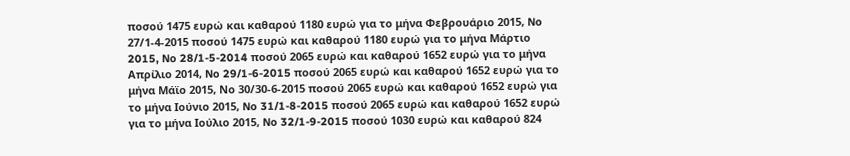ποσού 1475 ευρώ και καθαρού 1180 ευρώ για το μήνα Φεβρουάριο 2015, No 27/1-4-2015 ποσού 1475 ευρώ και καθαρού 1180 ευρώ για το μήνα Μάρτιο 2015, No 28/1-5-2014 ποσού 2065 ευρώ και καθαρού 1652 ευρώ για το μήνα Απρίλιο 2014, No 29/1-6-2015 ποσού 2065 ευρώ και καθαρού 1652 ευρώ για το μήνα Μάϊο 2015, Νο 30/30-6-2015 ποσού 2065 ευρώ και καθαρού 1652 ευρώ για το μήνα Ιούνιο 2015, No 31/1-8-2015 ποσού 2065 ευρώ και καθαρού 1652 ευρώ για το μήνα Ιούλιο 2015, No 32/1-9-2015 ποσού 1030 ευρώ και καθαρού 824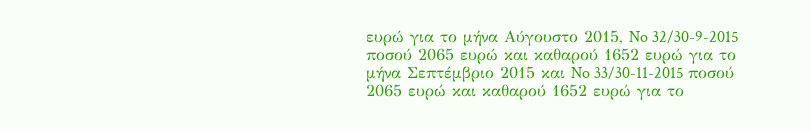ευρώ για το μήνα Αύγουστο 2015, No 32/30-9-2015 ποσού 2065 ευρώ και καθαρού 1652 ευρώ για το μήνα Σεπτέμβριο 2015 και No 33/30-11-2015 ποσού 2065 ευρώ και καθαρού 1652 ευρώ για το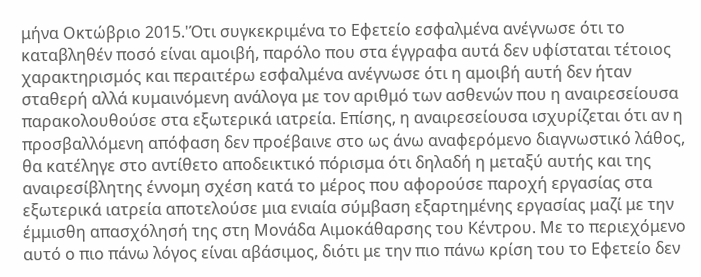μήνα Οκτώβριο 2015.'Ότι συγκεκριμένα το Εφετείο εσφαλμένα ανέγνωσε ότι το καταβληθέν ποσό είναι αμοιβή, παρόλο που στα έγγραφα αυτά δεν υφίσταται τέτοιος χαρακτηρισμός και περαιτέρω εσφαλμένα ανέγνωσε ότι η αμοιβή αυτή δεν ήταν σταθερή αλλά κυμαινόμενη ανάλογα με τον αριθμό των ασθενών που η αναιρεσείουσα παρακολουθούσε στα εξωτερικά ιατρεία. Επίσης, η αναιρεσείουσα ισχυρίζεται ότι αν η προσβαλλόμενη απόφαση δεν προέβαινε στο ως άνω αναφερόμενο διαγνωστικό λάθος, θα κατέληγε στο αντίθετο αποδεικτικό πόρισμα ότι δηλαδή η μεταξύ αυτής και της αναιρεσίβλητης έννομη σχέση κατά το μέρος που αφορούσε παροχή εργασίας στα εξωτερικά ιατρεία αποτελούσε μια ενιαία σύμβαση εξαρτημένης εργασίας μαζί με την έμμισθη απασχόλησή της στη Μονάδα Αιμοκάθαρσης του Κέντρου. Με το περιεχόμενο αυτό ο πιο πάνω λόγος είναι αβάσιμος, διότι με την πιο πάνω κρίση του το Εφετείο δεν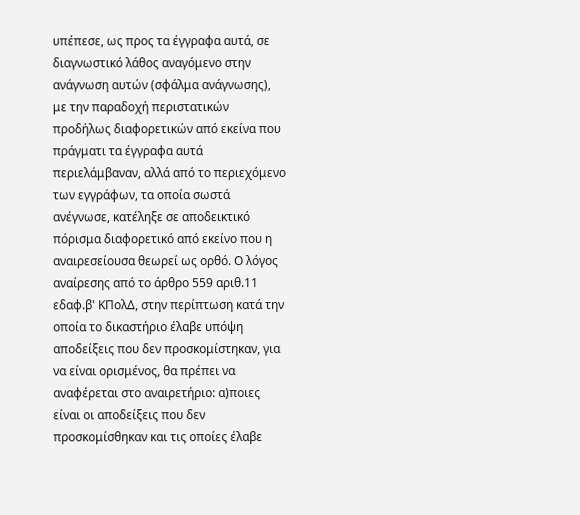υπέπεσε, ως προς τα έγγραφα αυτά, σε διαγνωστικό λάθος αναγόμενο στην ανάγνωση αυτών (σφάλμα ανάγνωσης), με την παραδοχή περιστατικών προδήλως διαφορετικών από εκείνα που πράγματι τα έγγραφα αυτά περιελάμβαναν, αλλά από το περιεχόμενο των εγγράφων, τα οποία σωστά ανέγνωσε, κατέληξε σε αποδεικτικό πόρισμα διαφορετικό από εκείνο που η αναιρεσείουσα θεωρεί ως ορθό. Ο λόγος αναίρεσης από το άρθρο 559 αριθ.11 εδαφ.β' ΚΠολΔ, στην περίπτωση κατά την οποία το δικαστήριο έλαβε υπόψη αποδείξεις που δεν προσκομίστηκαν, για να είναι ορισμένος, θα πρέπει να αναφέρεται στο αναιρετήριο: α)ποιες είναι οι αποδείξεις που δεν προσκομίσθηκαν και τις οποίες έλαβε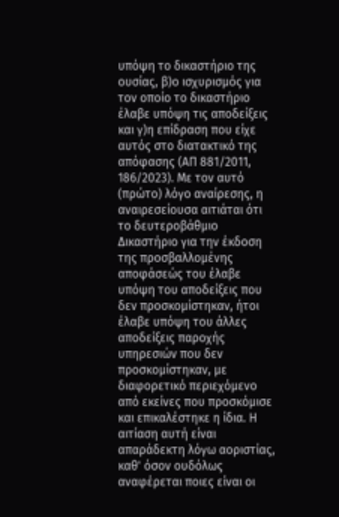υπόψη το δικαστήριο της ουσίας, β)ο ισχυρισμός για τον οποίο το δικαστήριο έλαβε υπόψη τις αποδείξεις και γ)η επίδραση που είχε αυτός στο διατακτικό της απόφασης (ΑΠ 881/2011, 186/2023). Με τον αυτό (πρώτο) λόγο αναίρεσης, η αναιρεσείουσα αιτιάται ότι το δευτεροβάθμιο Δικαστήριο για την έκδοση της προσβαλλομένης αποφάσεώς του έλαβε υπόψη του αποδείξεις που δεν προσκομίστηκαν, ήτοι έλαβε υπόψη του άλλες αποδείξεις παροχής υπηρεσιών που δεν προσκομίστηκαν, με διαφορετικό περιεχόμενο από εκείνες που προσκόμισε και επικαλέστηκε η ίδια. Η αιτίαση αυτή είναι απαράδεκτη λόγω αοριστίας, καθ' όσον ουδόλως αναφέρεται ποιες είναι οι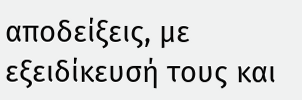αποδείξεις, με εξειδίκευσή τους και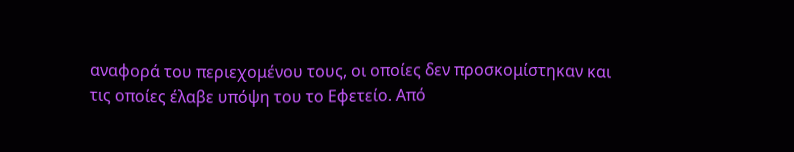αναφορά του περιεχομένου τους, οι οποίες δεν προσκομίστηκαν και τις οποίες έλαβε υπόψη του το Εφετείο. Από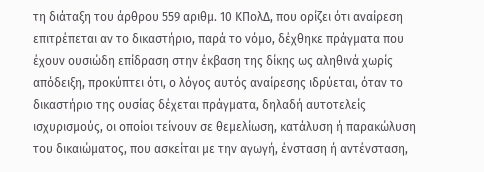τη διάταξη του άρθρου 559 αριθμ. 10 ΚΠολΔ, που ορίζει ότι αναίρεση επιτρέπεται αν το δικαστήριο, παρά το νόμο, δέχθηκε πράγματα που έχουν ουσιώδη επίδραση στην έκβαση της δίκης ως αληθινά χωρίς απόδειξη, προκύπτει ότι, ο λόγος αυτός αναίρεσης ιδρύεται, όταν το δικαστήριο της ουσίας δέχεται πράγματα, δηλαδή αυτοτελείς ισχυρισμούς, οι οποίοι τείνουν σε θεμελίωση, κατάλυση ή παρακώλυση του δικαιώματος, που ασκείται με την αγωγή, ένσταση ή αντένσταση,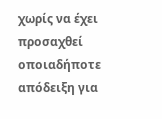χωρίς να έχει προσαχθεί οποιαδήποτε απόδειξη για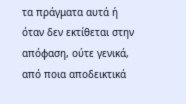τα πράγματα αυτά ή όταν δεν εκτίθεται στην απόφαση, ούτε γενικά, από ποια αποδεικτικά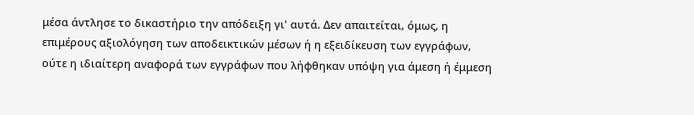μέσα άντλησε το δικαστήριο την απόδειξη γι' αυτά. Δεν απαιτείται, όμως, η επιμέρους αξιολόγηση των αποδεικτικών μέσων ή η εξειδίκευση των εγγράφων, ούτε η ιδιαίτερη αναφορά των εγγράφων που λήφθηκαν υπόψη για άμεση ή έμμεση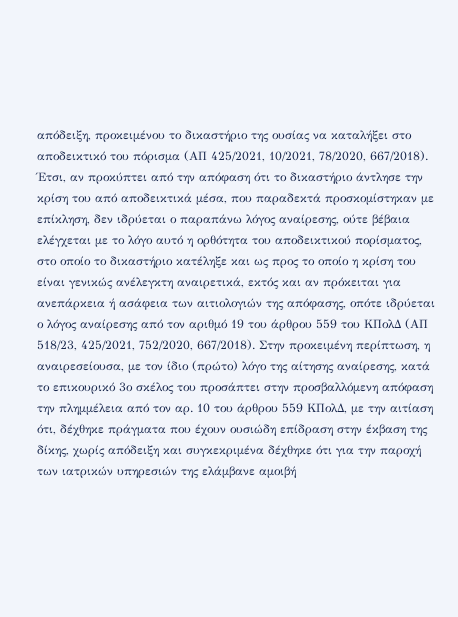απόδειξη, προκειμένου το δικαστήριο της ουσίας να καταλήξει στο αποδεικτικό του πόρισμα (ΑΠ 425/2021, 10/2021, 78/2020, 667/2018). Έτσι, αν προκύπτει από την απόφαση ότι το δικαστήριο άντλησε την κρίση του από αποδεικτικά μέσα, που παραδεκτά προσκομίστηκαν με επίκληση, δεν ιδρύεται ο παραπάνω λόγος αναίρεσης, ούτε βέβαια ελέγχεται με το λόγο αυτό η ορθότητα του αποδεικτικού πορίσματος, στο οποίο το δικαστήριο κατέληξε και ως προς το οποίο η κρίση του είναι γενικώς ανέλεγκτη αναιρετικά, εκτός και αν πρόκειται για ανεπάρκεια ή ασάφεια των αιτιολογιών της απόφασης, οπότε ιδρύεται ο λόγος αναίρεσης από τον αριθμό 19 του άρθρου 559 του ΚΠολΔ (ΑΠ 518/23, 425/2021, 752/2020, 667/2018). Στην προκειμένη περίπτωση, η αναιρεσείουσα, με τον ίδιο (πρώτο) λόγο της αίτησης αναίρεσης, κατά το επικουρικό 3ο σκέλος του προσάπτει στην προσβαλλόμενη απόφαση την πλημμέλεια από τον αρ. 10 του άρθρου 559 ΚΠολΔ, με την αιτίαση ότι, δέχθηκε πράγματα που έχουν ουσιώδη επίδραση στην έκβαση της δίκης, χωρίς απόδειξη και συγκεκριμένα δέχθηκε ότι για την παροχή των ιατρικών υπηρεσιών της ελάμβανε αμοιβή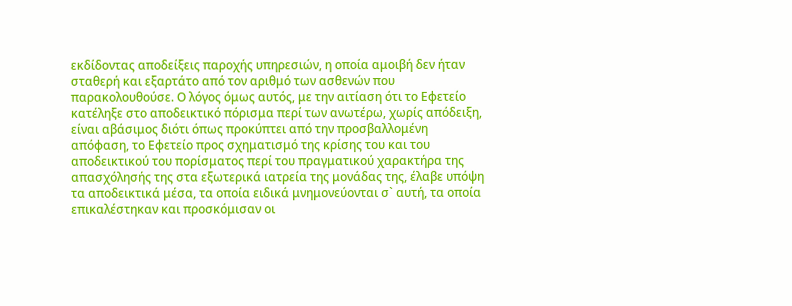εκδίδοντας αποδείξεις παροχής υπηρεσιών, η οποία αμοιβή δεν ήταν σταθερή και εξαρτάτο από τον αριθμό των ασθενών που παρακολουθούσε. Ο λόγος όμως αυτός, με την αιτίαση ότι το Εφετείο κατέληξε στο αποδεικτικό πόρισμα περί των ανωτέρω, χωρίς απόδειξη, είναι αβάσιμος διότι όπως προκύπτει από την προσβαλλομένη απόφαση, το Εφετείο προς σχηματισμό της κρίσης του και του αποδεικτικού του πορίσματος περί του πραγματικού χαρακτήρα της απασχόλησής της στα εξωτερικά ιατρεία της μονάδας της, έλαβε υπόψη τα αποδεικτικά μέσα, τα οποία ειδικά μνημονεύονται σ` αυτή, τα οποία επικαλέστηκαν και προσκόμισαν οι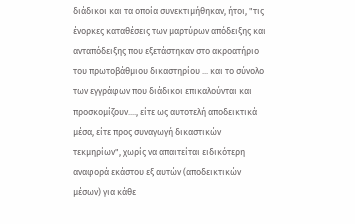διάδικοι και τα οποία συνεκτιμήθηκαν, ήτοι, "τις ένορκες καταθέσεις των μαρτύρων απόδειξης και ανταπόδειξης που εξετάστηκαν στο ακροατήριο του πρωτοβάθμιου δικαστηρίου ... και το σύνολο των εγγράφων που διάδικοι επικαλούνται και προσκομίζουν...., είτε ως αυτοτελή αποδεικτικά μέσα, είτε προς συναγωγή δικαστικών τεκμηρίων", χωρίς να απαιτείται ειδικότερη αναφορά εκάστου εξ αυτών (αποδεικτικών μέσων) για κάθε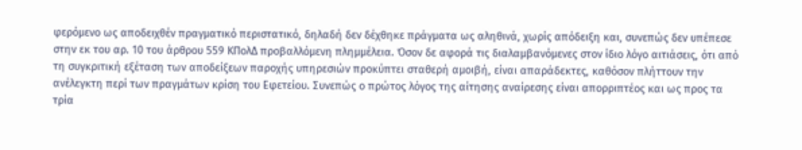φερόμενο ως αποδειχθέν πραγματικό περιστατικό, δηλαδή δεν δέχθηκε πράγματα ως αληθινά, χωρίς απόδειξη και, συνεπώς δεν υπέπεσε στην εκ του αρ. 10 του άρθρου 559 ΚΠολΔ προβαλλόμενη πλημμέλεια. Όσον δε αφορά τις διαλαμβανόμενες στον ίδιο λόγο αιτιάσεις, ότι από τη συγκριτική εξέταση των αποδείξεων παροχής υπηρεσιών προκύπτει σταθερή αμοιβή, είναι απαράδεκτες, καθόσον πλήττουν την ανέλεγκτη περί των πραγμάτων κρίση του Εφετείου. Συνεπώς ο πρώτος λόγος της αίτησης αναίρεσης είναι απορριπτέος και ως προς τα τρία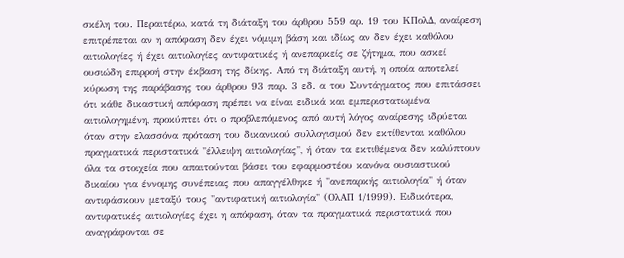σκέλη του. Περαιτέρω, κατά τη διάταξη του άρθρου 559 αρ. 19 του ΚΠολΔ, αναίρεση επιτρέπεται αν η απόφαση δεν έχει νόμιμη βάση και ιδίως αν δεν έχει καθόλου αιτιολογίες ή έχει αιτιολογίες αντιφατικές ή ανεπαρκείς σε ζήτημα, που ασκεί ουσιώδη επιρροή στην έκβαση της δίκης. Από τη διάταξη αυτή, η οποία αποτελεί κύρωση της παράβασης του άρθρου 93 παρ. 3 εδ. α του Συντάγματος που επιτάσσει ότι κάθε δικαστική απόφαση πρέπει να είναι ειδικά και εμπεριστατωμένα αιτιολογημένη, προκύπτει ότι ο προβλεπόμενος από αυτή λόγος αναίρεσης ιδρύεται όταν στην ελασσόνα πρόταση του δικανικού συλλογισμού δεν εκτίθενται καθόλου πραγματικά περιστατικά "έλλειψη αιτιολογίας", ή όταν τα εκτιθέμενα δεν καλύπτουν όλα τα στοιχεία που απαιτούνται βάσει του εφαρμοστέου κανόνα ουσιαστικού δικαίου για έννομης συνέπειας που απαγγέλθηκε ή "ανεπαρκής αιτιολογία" ή όταν αντιφάσκουν μεταξύ τους "αντιφατική αιτιολογία" (ΟλΑΠ 1/1999). Ειδικότερα, αντιφατικές αιτιολογίες έχει η απόφαση, όταν τα πραγματικά περιστατικά που αναγράφονται σε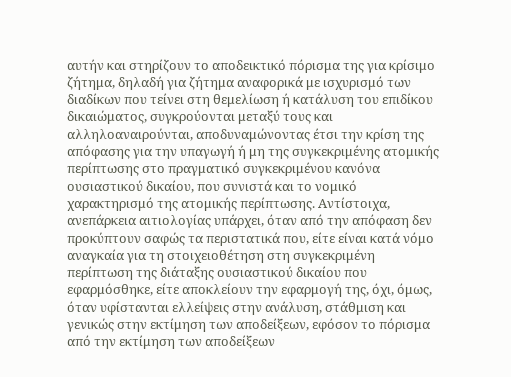αυτήν και στηρίζουν το αποδεικτικό πόρισμα της για κρίσιμο ζήτημα, δηλαδή για ζήτημα αναφορικά με ισχυρισμό των διαδίκων που τείνει στη θεμελίωση ή κατάλυση του επιδίκου δικαιώματος, συγκρούονται μεταξύ τους και αλληλοαναιρούνται, αποδυναμώνοντας έτσι την κρίση της απόφασης για την υπαγωγή ή μη της συγκεκριμένης ατομικής περίπτωσης στο πραγματικό συγκεκριμένου κανόνα ουσιαστικού δικαίου, που συνιστά και το νομικό χαρακτηρισμό της ατομικής περίπτωσης. Αντίστοιχα, ανεπάρκεια αιτιολογίας υπάρχει, όταν από την απόφαση δεν προκύπτουν σαφώς τα περιστατικά που, είτε είναι κατά νόμο αναγκαία για τη στοιχειοθέτηση στη συγκεκριμένη περίπτωση της διάταξης ουσιαστικού δικαίου που εφαρμόσθηκε, είτε αποκλείουν την εφαρμογή της, όχι, όμως, όταν υφίστανται ελλείψεις στην ανάλυση, στάθμιση και γενικώς στην εκτίμηση των αποδείξεων, εφόσον το πόρισμα από την εκτίμηση των αποδείξεων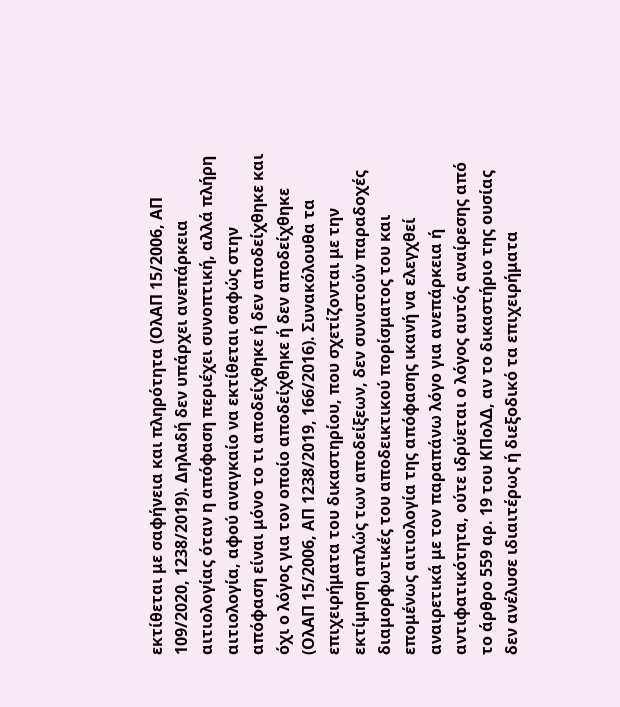εκτίθεται με σαφήνεια και πληρότητα (ΟλΑΠ 15/2006, ΑΠ 109/2020, 1238/2019). Δηλαδή δεν υπάρχει ανεπάρκεια αιτιολογίας όταν η απόφαση περιέχει συνοπτική, αλλά πλήρη αιτιολογία, αφού αναγκαίο να εκτίθεται σαφώς στην απόφαση είναι μόνο το τι αποδείχθηκε ή δεν αποδείχθηκε και όχι ο λόγος για τον οποίο αποδείχθηκε ή δεν αποδείχθηκε (ΟλΑΠ 15/2006, ΑΠ 1238/2019, 166/2016). Συνακόλουθα τα επιχειρήματα του δικαστηρίου, που σχετίζονται με την εκτίμηση απλώς των αποδείξεων, δεν συνιστούν παραδοχές διαμορφωτικές του αποδεικτικού πορίσματος του και επομένως αιτιολογία της απόφασης ικανή να ελεγχθεί αναιρετικά με τον παραπάνω λόγο για ανεπάρκεια ή αντιφατικότητα, ούτε ιδρύεται ο λόγος αυτός αναίρεσης από το άρθρο 559 αρ. 19 του ΚΠολΔ, αν το δικαστήριο της ουσίας δεν ανέλυσε ιδιαιτέρως ή διεξοδικό τα επιχειρήματα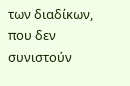των διαδίκων, που δεν συνιστούν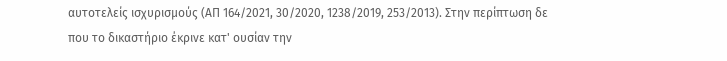αυτοτελείς ισχυρισμούς (ΑΠ 164/2021, 30/2020, 1238/2019, 253/2013). Στην περίπτωση δε που το δικαστήριο έκρινε κατ' ουσίαν την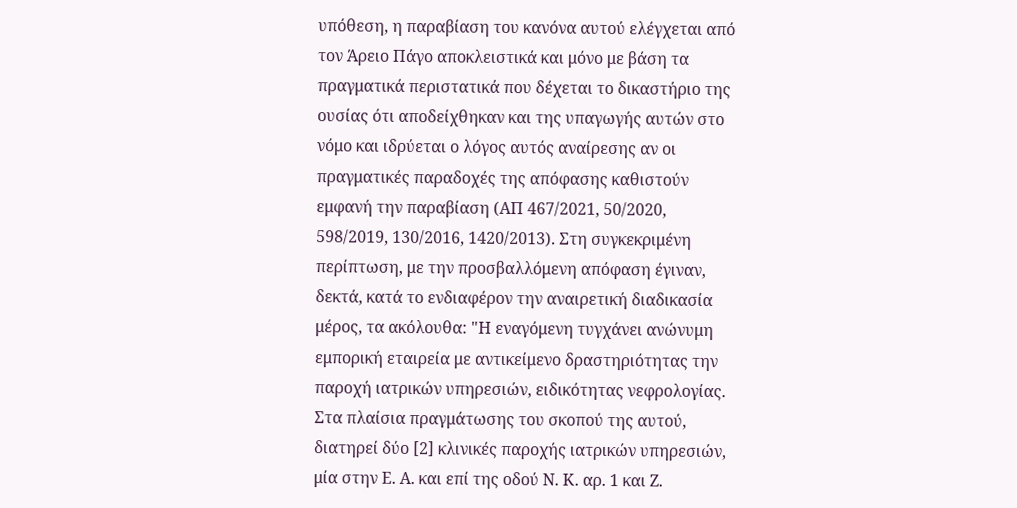υπόθεση, η παραβίαση του κανόνα αυτού ελέγχεται από τον Άρειο Πάγο αποκλειστικά και μόνο με βάση τα πραγματικά περιστατικά που δέχεται το δικαστήριο της ουσίας ότι αποδείχθηκαν και της υπαγωγής αυτών στο νόμο και ιδρύεται ο λόγος αυτός αναίρεσης αν οι πραγματικές παραδοχές της απόφασης καθιστούν εμφανή την παραβίαση (ΑΠ 467/2021, 50/2020, 598/2019, 130/2016, 1420/2013). Στη συγκεκριμένη περίπτωση, με την προσβαλλόμενη απόφαση έγιναν, δεκτά, κατά το ενδιαφέρον την αναιρετική διαδικασία μέρος, τα ακόλουθα: "Η εναγόμενη τυγχάνει ανώνυμη εμπορική εταιρεία με αντικείμενο δραστηριότητας την παροχή ιατρικών υπηρεσιών, ειδικότητας νεφρολογίας. Στα πλαίσια πραγμάτωσης του σκοπού της αυτού, διατηρεί δύο [2] κλινικές παροχής ιατρικών υπηρεσιών, μία στην Ε. Α. και επί της οδού Ν. Κ. αρ. 1 και Ζ.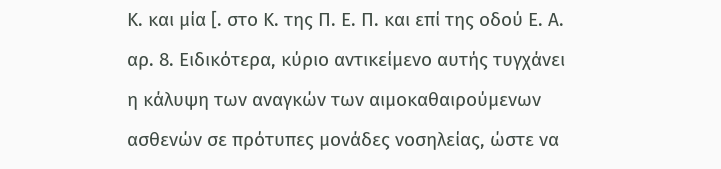Κ. και μία [. στο Κ. της Π. Ε. Π. και επί της οδού Ε. Α. αρ. 8. Ειδικότερα, κύριο αντικείμενο αυτής τυγχάνει η κάλυψη των αναγκών των αιμοκαθαιρούμενων ασθενών σε πρότυπες μονάδες νοσηλείας, ώστε να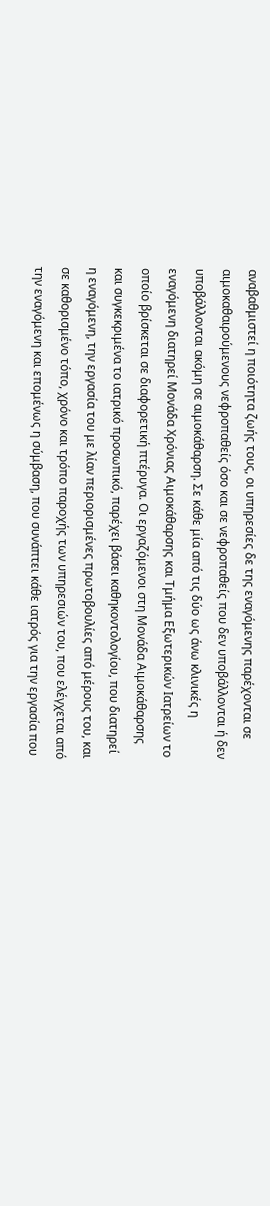αναβαθμιστεί η ποιότητα ζωής τους, οι υπηρεσίες δε της εναγόμενης παρέχονται σε αιμοκαθαιρούμενους νεφροπαθείς όσο και σε νεφροπαθείς που δεν υποβάλλονται ή δεν υποβάλλονται ακόμη σε αιμοκάθαρση. Σε κάθε μία από τις δύο ως άνω κλινικές η εναγόμενη διατηρεί Μονάδα Χρόνιας Αιμοκάθαρσης και Τμήμα Εξωτερικών Ιατρείων το οποίο βρίσκεται σε διαφορετική πτέρυγα. Οι εργαζόμενοι στη Μονάδα Αιμοκάθαρσης και συγκεκριμένα το ιατρικό προσωπικό, παρέχει βάσει καθηκοντολογίου, που διατηρεί η εναγόμενη, την εργασία του με λίαν περιορισμένες πρωτοβουλίες από μέρους του, και σε καθορισμένο τόπο, χρόνο και τρόπο παροχής των υπηρεσιών του, που ελέγχεται από την εναγόμενη και επομένως η σύμβαση, που συνάπτει κάθε ιατρός για την εργασία που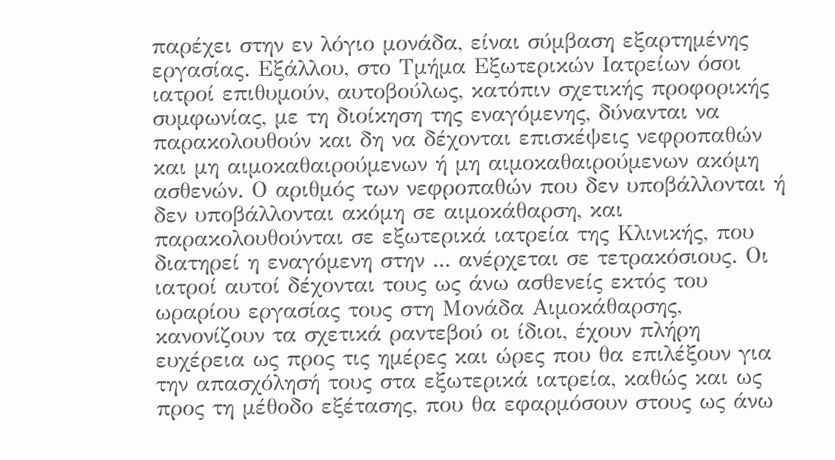παρέχει στην εν λόγιο μονάδα, είναι σύμβαση εξαρτημένης εργασίας. Εξάλλου, στο Τμήμα Εξωτερικών Ιατρείων όσοι ιατροί επιθυμούν, αυτοβούλως, κατόπιν σχετικής προφορικής συμφωνίας, με τη διοίκηση της εναγόμενης, δύνανται να παρακολουθούν και δη να δέχονται επισκέψεις νεφροπαθών και μη αιμοκαθαιρούμενων ή μη αιμοκαθαιρούμενων ακόμη ασθενών. Ο αριθμός των νεφροπαθών που δεν υποβάλλονται ή δεν υποβάλλονται ακόμη σε αιμοκάθαρση, και παρακολουθούνται σε εξωτερικά ιατρεία της Κλινικής, που διατηρεί η εναγόμενη στην ... ανέρχεται σε τετρακόσιους. Οι ιατροί αυτοί δέχονται τους ως άνω ασθενείς εκτός του ωραρίου εργασίας τους στη Μονάδα Αιμοκάθαρσης, κανονίζουν τα σχετικά ραντεβού οι ίδιοι, έχουν πλήρη ευχέρεια ως προς τις ημέρες και ώρες που θα επιλέξουν για την απασχόλησή τους στα εξωτερικά ιατρεία, καθώς και ως προς τη μέθοδο εξέτασης, που θα εφαρμόσουν στους ως άνω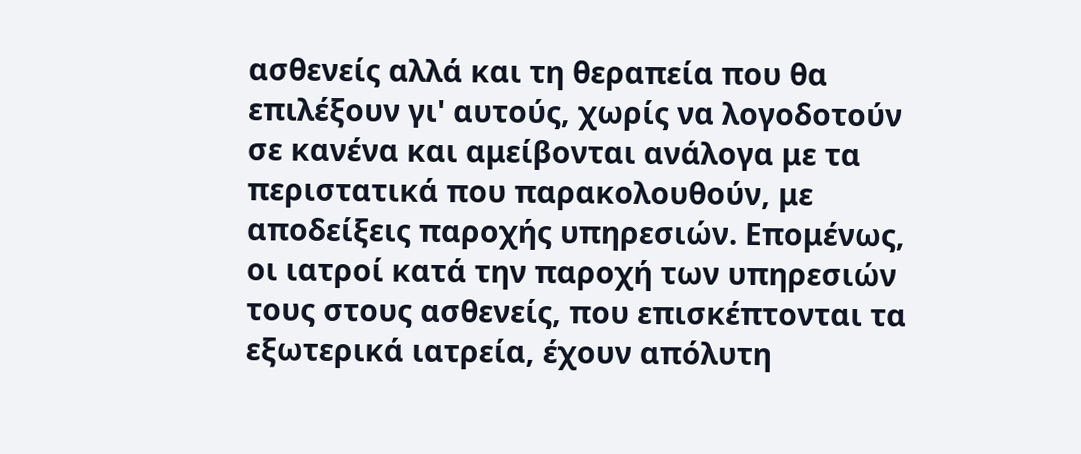ασθενείς αλλά και τη θεραπεία που θα επιλέξουν γι' αυτούς, χωρίς να λογοδοτούν σε κανένα και αμείβονται ανάλογα με τα περιστατικά που παρακολουθούν, με αποδείξεις παροχής υπηρεσιών. Επομένως, οι ιατροί κατά την παροχή των υπηρεσιών τους στους ασθενείς, που επισκέπτονται τα εξωτερικά ιατρεία, έχουν απόλυτη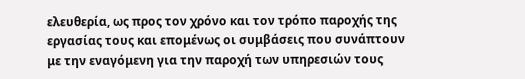ελευθερία, ως προς τον χρόνο και τον τρόπο παροχής της εργασίας τους και επομένως οι συμβάσεις που συνάπτουν με την εναγόμενη για την παροχή των υπηρεσιών τους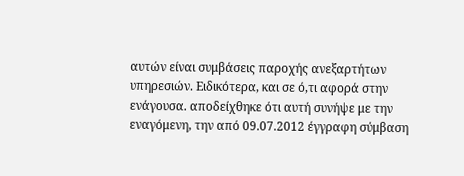αυτών είναι συμβάσεις παροχής ανεξαρτήτων υπηρεσιών. Ειδικότερα, και σε ό,τι αφορά στην ενάγουσα. αποδείχθηκε ότι αυτή συνήψε με την εναγόμενη, την από 09.07.2012 έγγραφη σύμβαση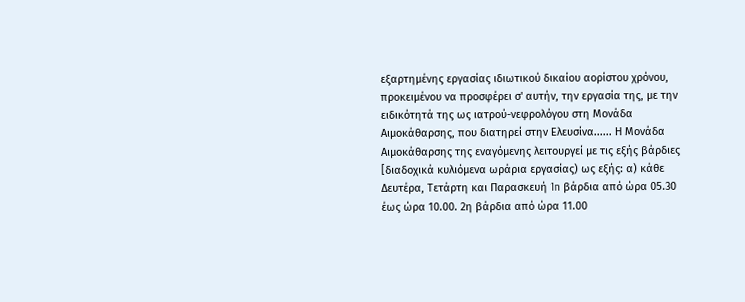εξαρτημένης εργασίας ιδιωτικού δικαίου αορίστου χρόνου, προκειμένου να προσφέρει σ' αυτήν, την εργασία της, με την ειδικότητά της ως ιατρού-νεφρολόγου στη Μονάδα Αιμοκάθαρσης, που διατηρεί στην Ελευσίνα...... Η Μονάδα Αιμοκάθαρσης της εναγόμενης λειτουργεί με τις εξής βάρδιες [διαδοχικά κυλιόμενα ωράρια εργασίας) ως εξής: α) κάθε Δευτέρα, Τετάρτη και Παρασκευή 1n βάρδια από ώρα 05.30 έως ώρα 10.00. 2η βάρδια από ώρα 11.00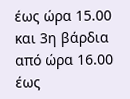έως ώρα 15.00 και 3η βάρδια από ώρα 16.00 έως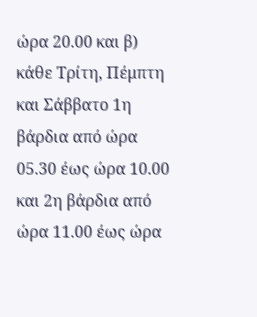ώρα 20.00 και β) κάθε Τρίτη, Πέμπτη και Σάββατο 1η βάρδια από ώρα 05.30 έως ώρα 10.00 και 2η βάρδια από ώρα 11.00 έως ώρα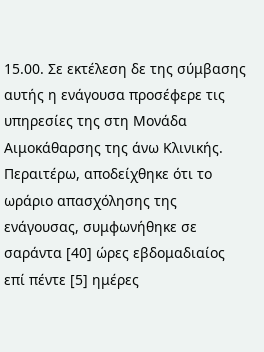15.00. Σε εκτέλεση δε της σύμβασης αυτής η ενάγουσα προσέφερε τις υπηρεσίες της στη Μονάδα Αιμοκάθαρσης της άνω Κλινικής. Περαιτέρω, αποδείχθηκε ότι το ωράριο απασχόλησης της ενάγουσας, συμφωνήθηκε σε σαράντα [40] ώρες εβδομαδιαίος επί πέντε [5] ημέρες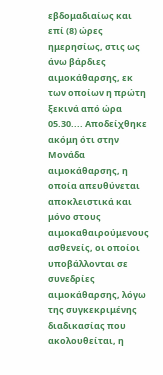εβδομαδιαίως και επί (8) ώρες ημερησίως, στις ως άνω βάρδιες αιμοκάθαρσης, εκ των οποίων η πρώτη ξεκινά από ώρα 05.30.... Αποδείχθηκε ακόμη ότι στην Μονάδα αιμοκάθαρσης, η οποία απευθύνεται αποκλειστικά και μόνο στους αιμοκαθαιρούμενους ασθενείς, οι οποίοι υποβάλλονται σε συνεδρίες αιμοκάθαρσης, λόγω της συγκεκριμένης διαδικασίας που ακολουθείται, η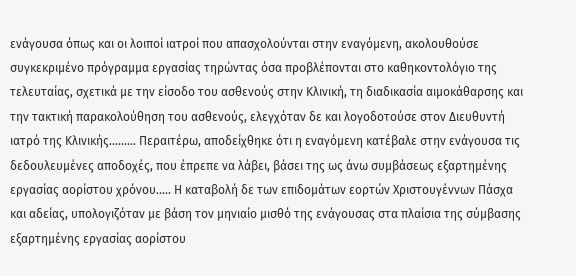ενάγουσα όπως και οι λοιποί ιατροί που απασχολούνται στην εναγόμενη, ακολουθούσε συγκεκριμένο πρόγραμμα εργασίας τηρώντας όσα προβλέπονται στο καθηκοντολόγιο της τελευταίας, σχετικά με την είσοδο του ασθενούς στην Κλινική, τη διαδικασία αιμοκάθαρσης και την τακτική παρακολούθηση του ασθενούς, ελεγχόταν δε και λογοδοτούσε στον Διευθυντή ιατρό της Κλινικής......... Περαιτέρω, αποδείχθηκε ότι η εναγόμενη κατέβαλε στην ενάγουσα τις δεδουλευμένες αποδοχές, που έπρεπε να λάβει, βάσει της ως άνω συμβάσεως εξαρτημένης εργασίας αορίστου χρόνου..... Η καταβολή δε των επιδομάτων εορτών Χριστουγέννων Πάσχα και αδείας, υπολογιζόταν με βάση τον μηνιαίο μισθό της ενάγουσας στα πλαίσια της σύμβασης εξαρτημένης εργασίας αορίστου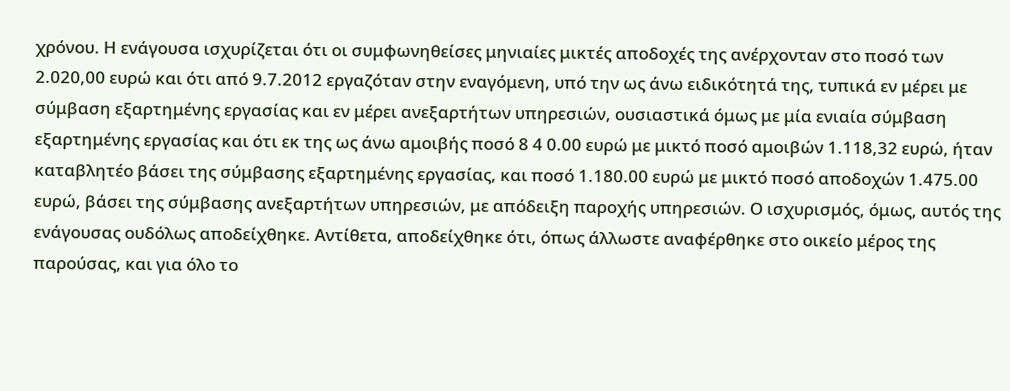χρόνου. Η ενάγουσα ισχυρίζεται ότι οι συμφωνηθείσες μηνιαίες μικτές αποδοχές της ανέρχονταν στο ποσό των 2.020,00 ευρώ και ότι από 9.7.2012 εργαζόταν στην εναγόμενη, υπό την ως άνω ειδικότητά της, τυπικά εν μέρει με σύμβαση εξαρτημένης εργασίας και εν μέρει ανεξαρτήτων υπηρεσιών, ουσιαστικά όμως με μία ενιαία σύμβαση εξαρτημένης εργασίας και ότι εκ της ως άνω αμοιβής ποσό 8 4 0.00 ευρώ με μικτό ποσό αμοιβών 1.118,32 ευρώ, ήταν καταβλητέο βάσει της σύμβασης εξαρτημένης εργασίας, και ποσό 1.180.00 ευρώ με μικτό ποσό αποδοχών 1.475.00 ευρώ, βάσει της σύμβασης ανεξαρτήτων υπηρεσιών, με απόδειξη παροχής υπηρεσιών. Ο ισχυρισμός, όμως, αυτός της ενάγουσας ουδόλως αποδείχθηκε. Αντίθετα, αποδείχθηκε ότι, όπως άλλωστε αναφέρθηκε στο οικείο μέρος της παρούσας, και για όλο το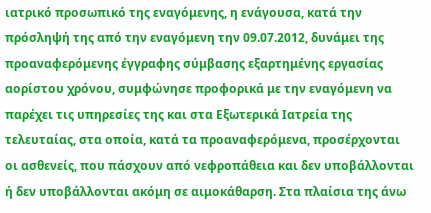ιατρικό προσωπικό της εναγόμενης, η ενάγουσα, κατά την πρόσληψή της από την εναγόμενη την 09.07.2012, δυνάμει της προαναφερόμενης έγγραφης σύμβασης εξαρτημένης εργασίας αορίστου χρόνου, συμφώνησε προφορικά με την εναγόμενη να παρέχει τις υπηρεσίες της και στα Εξωτερικά Ιατρεία της τελευταίας, στα οποία, κατά τα προαναφερόμενα, προσέρχονται οι ασθενείς, που πάσχουν από νεφροπάθεια και δεν υποβάλλονται ή δεν υποβάλλονται ακόμη σε αιμοκάθαρση. Στα πλαίσια της άνω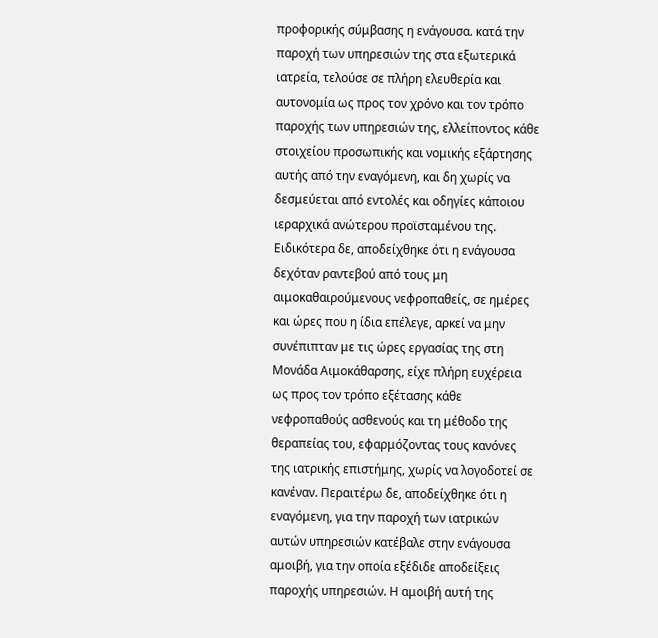προφορικής σύμβασης η ενάγουσα. κατά την παροχή των υπηρεσιών της στα εξωτερικά ιατρεία, τελούσε σε πλήρη ελευθερία και αυτονομία ως προς τον χρόνο και τον τρόπο παροχής των υπηρεσιών της, ελλείποντος κάθε στοιχείου προσωπικής και νομικής εξάρτησης αυτής από την εναγόμενη, και δη χωρίς να δεσμεύεται από εντολές και οδηγίες κάποιου ιεραρχικά ανώτερου προϊσταμένου της. Ειδικότερα δε, αποδείχθηκε ότι η ενάγουσα δεχόταν ραντεβού από τους μη αιμοκαθαιρούμενους νεφροπαθείς, σε ημέρες και ώρες που η ίδια επέλεγε, αρκεί να μην συνέπιπταν με τις ώρες εργασίας της στη Μονάδα Αιμοκάθαρσης, είχε πλήρη ευχέρεια ως προς τον τρόπο εξέτασης κάθε νεφροπαθούς ασθενούς και τη μέθοδο της θεραπείας του, εφαρμόζοντας τους κανόνες της ιατρικής επιστήμης, χωρίς να λογοδοτεί σε κανέναν. Περαιτέρω δε, αποδείχθηκε ότι η εναγόμενη, για την παροχή των ιατρικών αυτών υπηρεσιών κατέβαλε στην ενάγουσα αμοιβή, για την οποία εξέδιδε αποδείξεις παροχής υπηρεσιών. Η αμοιβή αυτή της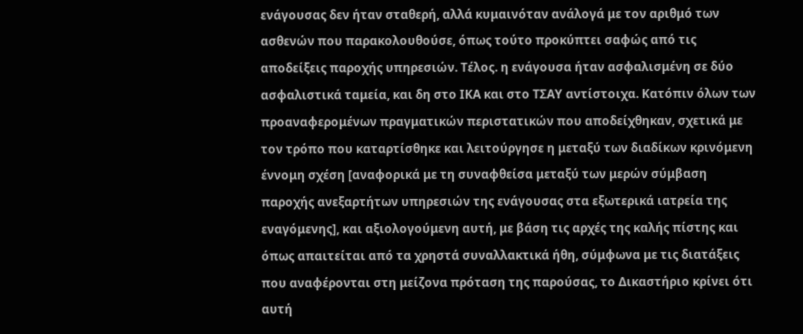ενάγουσας δεν ήταν σταθερή, αλλά κυμαινόταν ανάλογά με τον αριθμό των ασθενών που παρακολουθούσε, όπως τούτο προκύπτει σαφώς από τις αποδείξεις παροχής υπηρεσιών. Τέλος. η ενάγουσα ήταν ασφαλισμένη σε δύο ασφαλιστικά ταμεία, και δη στο ΙΚΑ και στο ΤΣΑΥ αντίστοιχα. Κατόπιν όλων των προαναφερομένων πραγματικών περιστατικών που αποδείχθηκαν, σχετικά με τον τρόπο που καταρτίσθηκε και λειτούργησε η μεταξύ των διαδίκων κρινόμενη έννομη σχέση [αναφορικά με τη συναφθείσα μεταξύ των μερών σύμβαση παροχής ανεξαρτήτων υπηρεσιών της ενάγουσας στα εξωτερικά ιατρεία της εναγόμενης], και αξιολογούμενη αυτή, με βάση τις αρχές της καλής πίστης και όπως απαιτείται από τα χρηστά συναλλακτικά ήθη, σύμφωνα με τις διατάξεις που αναφέρονται στη μείζονα πρόταση της παρούσας, το Δικαστήριο κρίνει ότι αυτή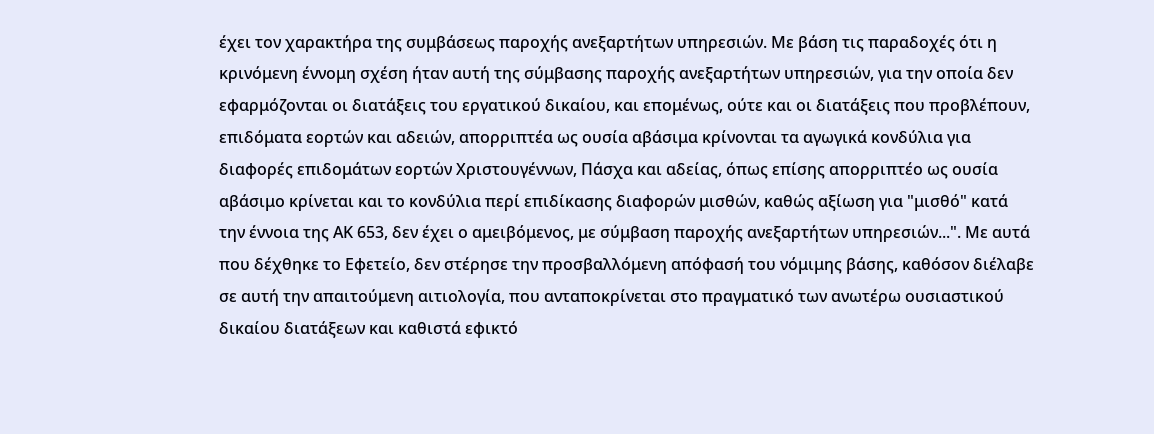έχει τον χαρακτήρα της συμβάσεως παροχής ανεξαρτήτων υπηρεσιών. Με βάση τις παραδοχές ότι η κρινόμενη έννομη σχέση ήταν αυτή της σύμβασης παροχής ανεξαρτήτων υπηρεσιών, για την οποία δεν εφαρμόζονται οι διατάξεις του εργατικού δικαίου, και επομένως, ούτε και οι διατάξεις που προβλέπουν, επιδόματα εορτών και αδειών, απορριπτέα ως ουσία αβάσιμα κρίνονται τα αγωγικά κονδύλια για διαφορές επιδομάτων εορτών Χριστουγέννων, Πάσχα και αδείας, όπως επίσης απορριπτέο ως ουσία αβάσιμο κρίνεται και το κονδύλια περί επιδίκασης διαφορών μισθών, καθώς αξίωση για "μισθό" κατά την έννοια της ΑΚ 653, δεν έχει ο αμειβόμενος, με σύμβαση παροχής ανεξαρτήτων υπηρεσιών...". Με αυτά που δέχθηκε το Εφετείο, δεν στέρησε την προσβαλλόμενη απόφασή του νόμιμης βάσης, καθόσον διέλαβε σε αυτή την απαιτούμενη αιτιολογία, που ανταποκρίνεται στο πραγματικό των ανωτέρω ουσιαστικού δικαίου διατάξεων και καθιστά εφικτό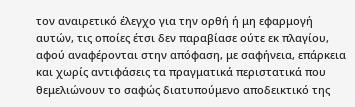τον αναιρετικό έλεγχο για την ορθή ή μη εφαρμογή αυτών, τις οποίες έτσι δεν παραβίασε ούτε εκ πλαγίου, αφού αναφέρονται στην απόφαση, με σαφήνεια, επάρκεια και χωρίς αντιφάσεις τα πραγματικά περιστατικά που θεμελιώνουν το σαφώς διατυπούμενο αποδεικτικό της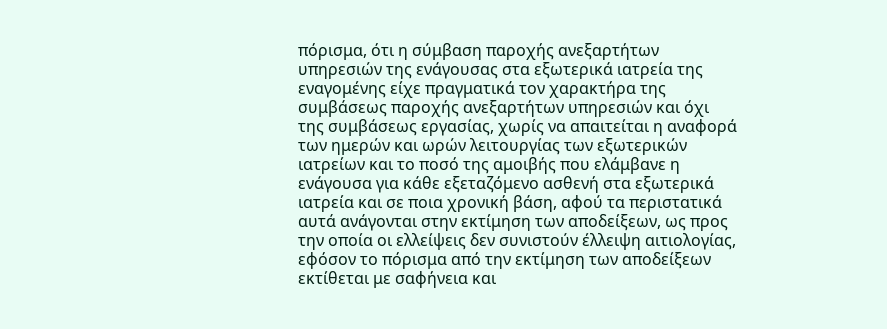πόρισμα, ότι η σύμβαση παροχής ανεξαρτήτων υπηρεσιών της ενάγουσας στα εξωτερικά ιατρεία της εναγομένης είχε πραγματικά τον χαρακτήρα της συμβάσεως παροχής ανεξαρτήτων υπηρεσιών και όχι της συμβάσεως εργασίας, χωρίς να απαιτείται η αναφορά των ημερών και ωρών λειτουργίας των εξωτερικών ιατρείων και το ποσό της αμοιβής που ελάμβανε η ενάγουσα για κάθε εξεταζόμενο ασθενή στα εξωτερικά ιατρεία και σε ποια χρονική βάση, αφού τα περιστατικά αυτά ανάγονται στην εκτίμηση των αποδείξεων, ως προς την οποία οι ελλείψεις δεν συνιστούν έλλειψη αιτιολογίας, εφόσον το πόρισμα από την εκτίμηση των αποδείξεων εκτίθεται με σαφήνεια και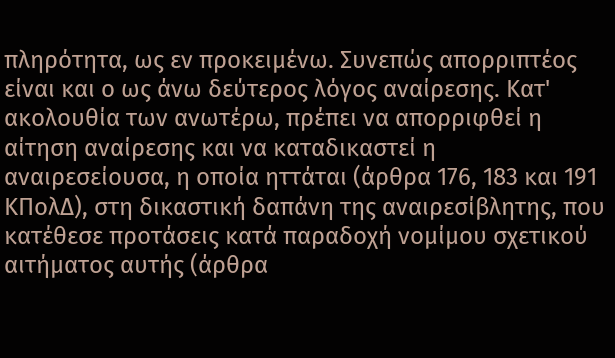πληρότητα, ως εν προκειμένω. Συνεπώς απορριπτέος είναι και ο ως άνω δεύτερος λόγος αναίρεσης. Κατ' ακολουθία των ανωτέρω, πρέπει να απορριφθεί η αίτηση αναίρεσης και να καταδικαστεί η αναιρεσείουσα, η οποία ηττάται (άρθρα 176, 183 και 191 ΚΠολΔ), στη δικαστική δαπάνη της αναιρεσίβλητης, που κατέθεσε προτάσεις κατά παραδοχή νομίμου σχετικού αιτήματος αυτής (άρθρα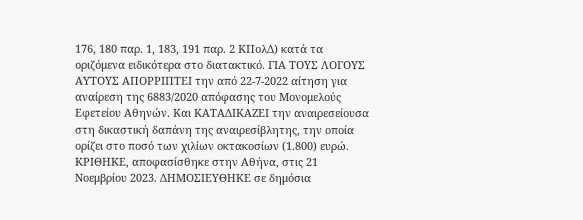176, 180 παρ. 1, 183, 191 παρ. 2 ΚΠολΔ) κατά τα οριζόμενα ειδικότερα στο διατακτικό. ΓΙΑ ΤΟΥΣ ΛΟΓΟΥΣ ΑΥΤΟΥΣ ΑΠΟΡΡΙΠΤΕΙ την από 22-7-2022 αίτηση για αναίρεση της 6883/2020 απόφασης του Μονομελούς Εφετείου Αθηνών. Και ΚΑΤΑΔΙΚΑΖΕΙ την αναιρεσείουσα στη δικαστική δαπάνη της αναιρεσίβλητης, την οποία ορίζει στο ποσό των χιλίων οκτακοσίων (1.800) ευρώ. ΚΡΙΘΗΚΕ, αποφασίσθηκε στην Αθήνα, στις 21 Νοεμβρίου 2023. ΔΗΜΟΣΙΕΥΘΗΚΕ σε δημόσια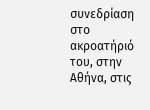συνεδρίαση στο ακροατήριό του, στην Αθήνα, στις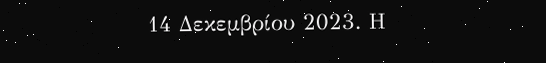14 Δεκεμβρίου 2023. Η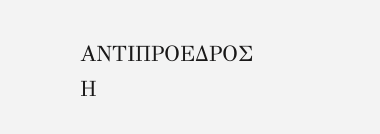ΑΝΤΙΠΡΟΕΔΡΟΣ Η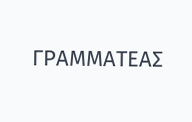ΓΡΑΜΜΑΤΕΑΣ